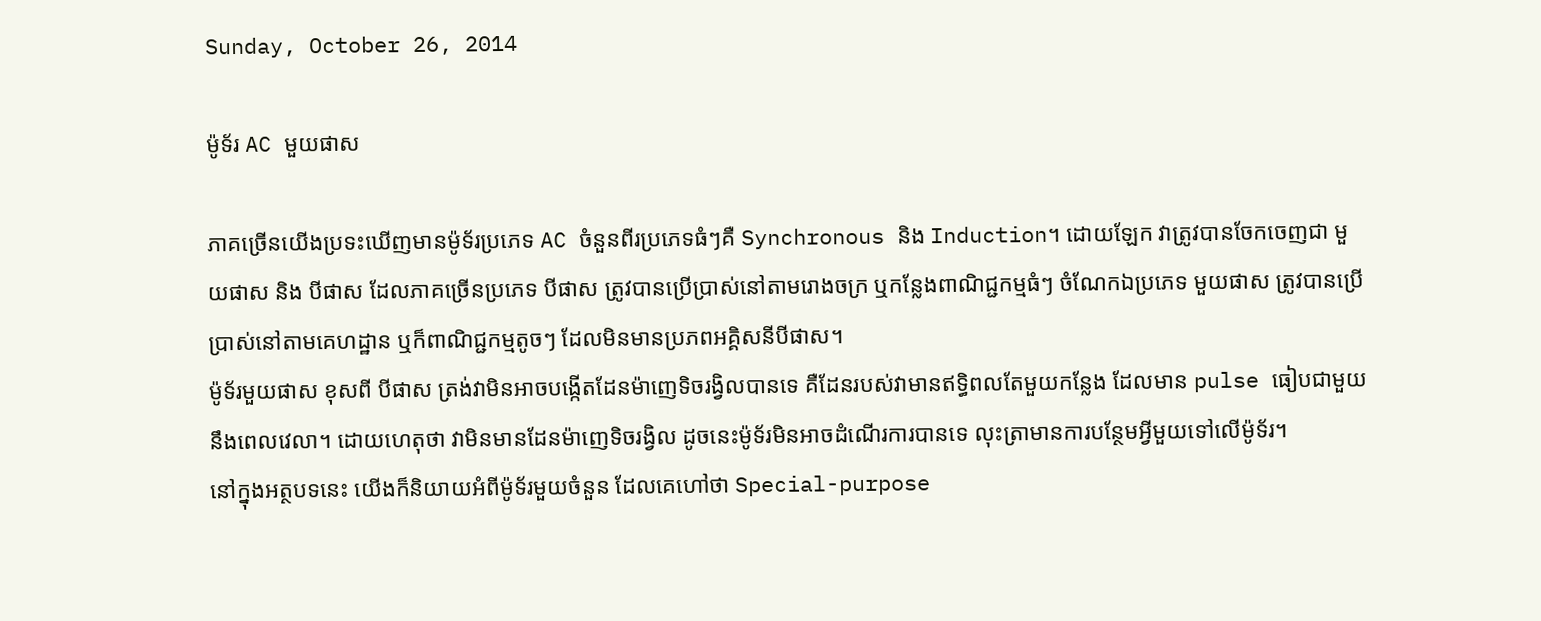Sunday, October 26, 2014

ម៉ូទ័រ AC មួយផាស

ភាគច្រើនយើងប្រទះឃើញមានម៉ូទ័រប្រភេទ AC ចំនួនពីរប្រភេទធំៗគឺ Synchronous និង Induction។ ដោយឡែក វាត្រូវបានចែកចេញជា មួយផាស និង បីផាស ដែលភាគច្រើនប្រភេទ បីផាស ត្រូវបានប្រើប្រាស់នៅតាមរោងចក្រ ឬកន្លែងពាណិជ្ជកម្មធំៗ ចំណែកឯប្រភេទ មួយផាស ត្រូវបានប្រើប្រាស់នៅតាមគេហដ្ឋាន ឬក៏ពាណិជ្ជកម្មតូចៗ ដែលមិនមានប្រភពអគ្គិសនីបីផាស។
ម៉ូទ័រមួយផាស ខុសពី បីផាស ត្រង់វាមិនអាចបង្កើតដែនម៉ាញេទិចរង្វិលបានទេ គឺដែនរបស់វាមានឥទ្ធិពលតែមួយកន្លែង ដែលមាន pulse ធៀបជាមួយនឹងពេលវេលា។ ដោយហេតុថា វាមិនមានដែនម៉ាញេទិចរង្វិល ដូចនេះម៉ូទ័រមិនអាចដំណើរការបានទេ លុះត្រាមានការបន្ថែមអ្វីមួយទៅលើម៉ូទ័រ។
នៅក្នុងអត្ថបទនេះ យើងក៏និយាយអំពីម៉ូទ័រមួយចំនួន ដែលគេហៅថា Special-purpose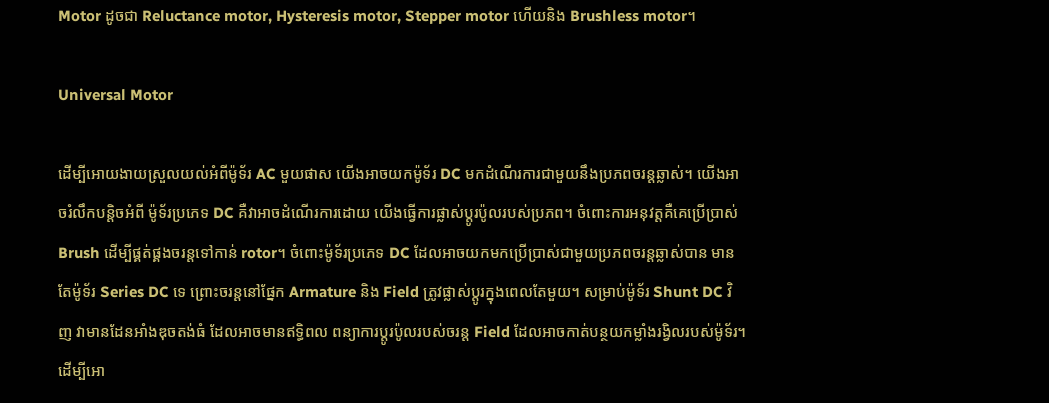Motor ដូចជា Reluctance motor, Hysteresis motor, Stepper motor ហើយនិង Brushless motor។

Universal Motor

ដើម្បីអោយងាយស្រួលយល់អំពីម៉ូទ័រ AC មួយផាស យើងអាចយកម៉ូទ័រ DC មកដំណើរការជាមួយនឹងប្រភពចរន្តឆ្លាស់។ យើងអាចរំលឹកបន្តិចអំពី ម៉ូទ័រប្រភេទ DC គឺវាអាចដំណើរការដោយ យើងធ្វើការផ្លាស់ប្តូរប៉ូលរបស់ប្រភព។ ចំពោះការអនុវត្តគឺគេប្រើប្រាស់ Brush ដើម្បីផ្គត់ផ្គងចរន្តទៅកាន់ rotor។ ចំពោះម៉ូទ័រប្រភេទ DC ដែលអាចយកមកប្រើប្រាស់ជាមួយប្រភពចរន្តឆ្លាស់បាន មានតែម៉ូទ័រ Series DC ទេ ព្រោះចរន្តនៅផ្នែក Armature និង Field ត្រូវផ្លាស់ប្តូរក្នុងពេលតែមួយ។ សម្រាប់ម៉ូទ័រ Shunt DC វិញ វាមានដែនអាំងឌុចតង់ធំ ដែលអាចមានឥទិ្ធពល ពន្យាការប្តូរប៉ូលរបស់ចរន្ត Field ដែលអាចកាត់បន្ថយកម្លាំងរង្វិលរបស់ម៉ូទ័រ។
ដើម្បីអោ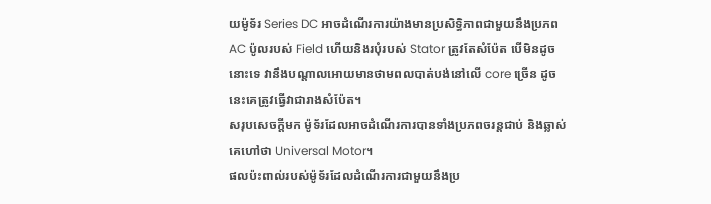យម៉ូទ័រ Series DC អាចដំណើរការយ៉ាងមានប្រសិទ្ធិភាពជាមួយនឹងប្រភព AC ប៉ូលរបស់ Field ហើយនិងរបុំរបស់ Stator ត្រូវតែសំប៉ែត បើមិនដូចនោះទេ វានឹងបណ្តាលអោយមានថាមពលបាត់បង់នៅលើ core ច្រើន ដូចនេះគេត្រូវធ្វើវាជារាងសំប៉ែត។
សរុបសេចក្តីមក ម៉ូទ័រដែលអាចដំណើរការបានទាំងប្រភពចរន្តជាប់ និងឆ្លាស់ គេហៅថា Universal Motor។
ផលប៉ះពាល់របស់ម៉ូទ័រដែលដំណើរការជាមួយនឹងប្រ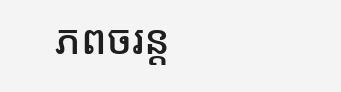ភពចរន្ត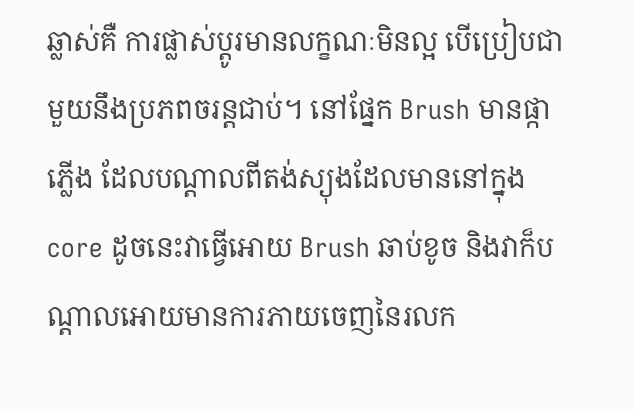ឆ្លាស់គឺ ការផ្លាស់ប្តូរមានលក្ខណៈមិនល្អ បើប្រៀបជាមួយនឹងប្រភពចរន្តជាប់។ នៅផ្នែក Brush មានផ្កាភ្លើង ដែលបណ្តាលពីតង់ស្យុងដែលមាននៅក្នុង core ដូចនេះវាធ្វើអោយ Brush ឆាប់ខូច និងវាក៏បណ្តាលអោយមានការភាយចេញនៃរលក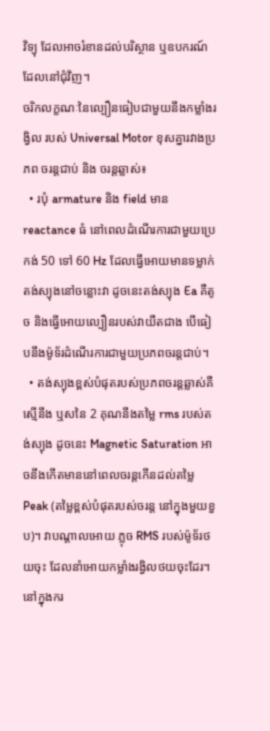វិទ្យុ ដែលអាចរំខានដល់បរិស្ថាន ឬឧបករណ៍ដែលនៅជុំវិញ។
ចរិកលក្ខណៈនៃល្បឿនធៀបជាមួយនឹងកម្លាំងរង្វិល របស់ Universal Motor ខុសគ្នារវាងប្រភព ចរន្តជាប់ និង ចរន្តឆ្លាស់៖
  • របុំ armature និង field មាន reactance ធំ នៅពេលដំណើរការជាមួយប្រេកង់ 50 ទៅ 60 Hz ដែលធ្វើអោយមានទម្លាក់តង់ស្យុងនៅចន្លោះវា ដូចនេះតង់ស្យុង Ea គឺតូច និងធ្វើអោយល្បឿនរបស់វាយឺតជាង បើធៀបនឹងម៉ូទ័រដំណើរការជាមួយប្រភពចរន្តជាប់។
  • តង់ស្យុងខ្ពស់បំផុតរបស់ប្រភពចរន្តឆ្លាស់គឺ ស្មើនឹង ឬសនៃ 2 គុណនឹងតម្លៃ rms របស់តង់ស្យុង ដូចនេះ Magnetic Saturation អាចនឹងកើតមាននៅពេលចរន្តកើនដល់តម្លៃ Peak (តម្លៃខ្ពស់បំផុតរបស់ចរន្ត នៅក្នុងមួយខួប)។ វាបណ្តាលអោយ ភ្លុច RMS របស់ម៉ូទ័រថយចុះ ដែលនាំអោយកម្លាំងរង្វិលថយចុះដែរ។
នៅក្នុងករ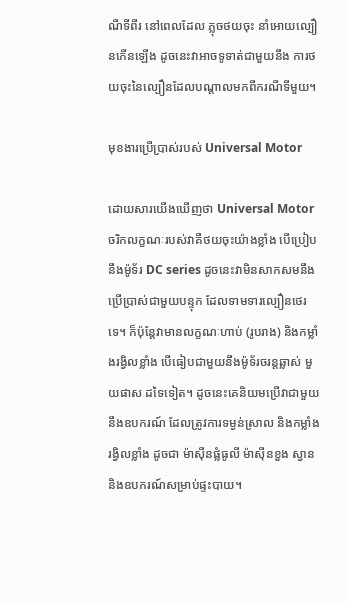ណីទីពីរ នៅពេលដែល ភ្លុចថយចុះ នាំអោយល្បឿនកើនឡើង ដូចនេះវាអាចទូទាត់ជាមួយនឹង ការថយចុះនៃល្បឿនដែលបណ្តាលមកពីករណីទីមួយ។

មុខងារប្រើប្រាស់របស់ Universal Motor

ដោយសារយើងឃើញថា Universal Motor ចរិកលក្ខណៈរបស់វាគឺថយចុះយ៉ាងខ្លាំង បើប្រៀបនឹងម៉ូទ័រ DC series ដូចនេះវាមិនសាកសមនឹងប្រើប្រាស់ជាមួយបន្ទុក ដែលទាមទារល្បឿនថេរទេ។ ក៏ប៉ុន្តែវាមានលក្ខណៈហាប់ (រូបរាង) និងកម្លាំងរង្វិលខ្លាំង បើធៀបជាមួយនឹងម៉ូទ័រចរន្តឆ្លាស់ មួយផាស ដទៃទៀត។ ដូចនេះគេនិយមប្រើវាជាមួយនឹងឧបករណ៍ ដែលត្រូវការទម្ងន់ស្រាល និងកម្លាំងរង្វិលខ្លាំង ដូចជា ម៉ាស៊ីនផ្លំធូលី ម៉ាស៊ីនខួង ស្វាន និងឧបករណ៍សម្រាប់ផ្ទះបាយ។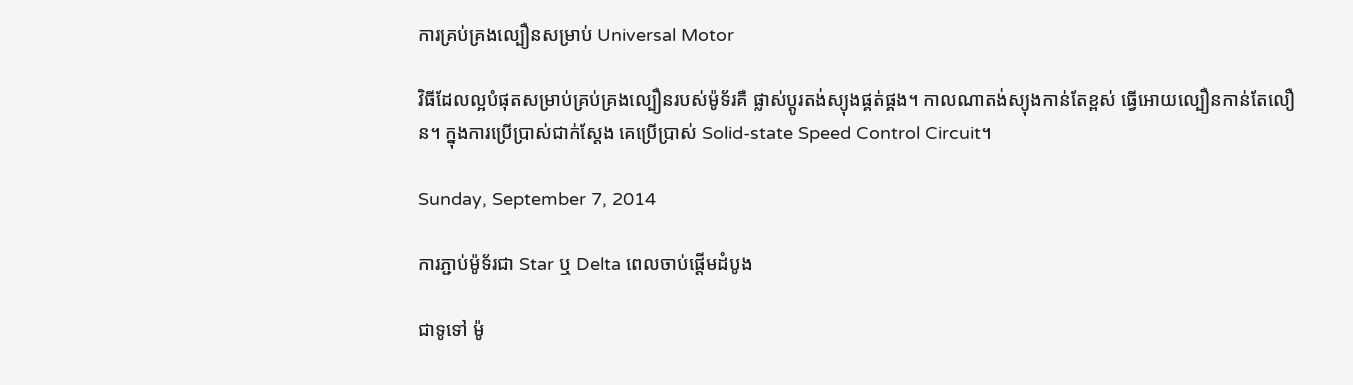ការគ្រប់គ្រងល្បឿនសម្រាប់ Universal Motor

វិធីដែលល្អបំផុតសម្រាប់គ្រប់គ្រងល្បឿនរបស់ម៉ូទ័រគឺ ផ្លាស់ប្តូរតង់ស្យុងផ្គត់ផ្គង។ កាលណាតង់ស្យុងកាន់តែខ្ពស់ ធ្វើអោយល្បឿនកាន់តែលឿន។ ក្នុងការប្រើប្រាស់ជាក់ស្តែង គេប្រើប្រាស់ Solid-state Speed Control Circuit។

Sunday, September 7, 2014

ការភ្ជាប់ម៉ូទ័រជា Star ឬ Delta ពេលចាប់ផ្តើមដំបូង

ជាទូទៅ ម៉ូ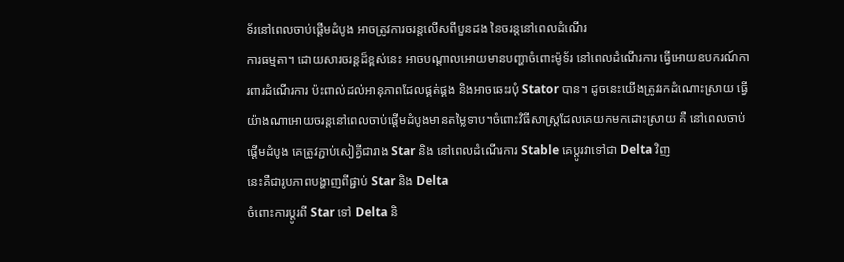ទ័រនៅពេលចាប់ផ្តើមដំបូង អាចត្រូវការចរន្តលើសពីបួនដង នៃចរន្តនៅពេលដំណើរ
ការធម្មតា។ ដោយសារចរន្តដ៏ខ្ពស់នេះ អាចបណ្តាលអោយមានបញ្ហាចំពោះម៉ូទ័រ នៅពេលដំណើរការ ធ្វើអោយឧបករណ៍ការពារដំណើរការ ប៉ះពាល់ដល់អានុភាពដែលផ្គត់ផ្គង និងអាចឆេះរបុំ Stator បាន។ ដូចនេះយើងត្រូវរកដំណោះស្រាយ ធ្វើយ៉ាងណាអោយចរន្តនៅពេលចាប់ផ្តើមដំបូងមានតម្លៃទាប។ចំពោះវិធីសាស្ត្រដែលគេយកមកដោះស្រាយ គឺ នៅពេលចាប់ផ្តើមដំបូង គេត្រូវភ្ជាប់សៀគ្វីជារាង Star និង នៅពេលដំណើរការ Stable គេប្តូរវាទៅជា Delta វិញ
នេះគឺជារូបភាពបង្ហាញពីផ្ជាប់ Star និង Delta
ចំពោះការប្តូរពី Star ទៅ Delta និ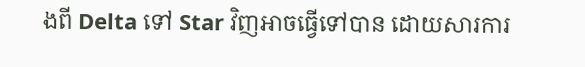ងពី Delta ទៅ Star វិញអាចធ្វើទៅបាន ដោយសារការ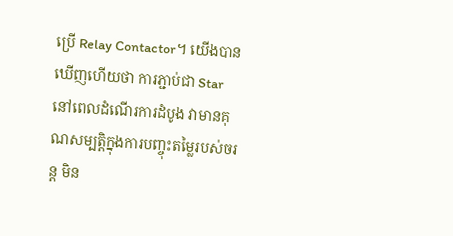ប្រើ Relay Contactor។ យើងបានឃើញហើយថា ការភ្ជាប់ជា Star នៅពេលដំណើរការដំបូង វាមានគុណសម្បត្តិក្នុងការបញ្ចុះតម្លៃរបស់ចរន្ត មិន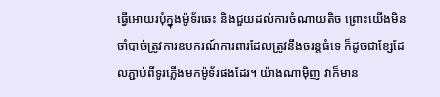ធ្វើអោយរបុំក្នុងម៉ូទ័រឆេះ និងជួយដល់ការចំណាយតិច ព្រោះយើងមិនចាំបាច់ត្រូវការឧបករណ៍ការពារដែលត្រូវនឹងចរន្តធំទេ ក៏ដូចជាខ្សែដែលភ្ជាប់ពីទូរភ្លើងមកម៉ូទ័រផងដែរ។ យ៉ាងណាម៉ិញ វាក៏មាន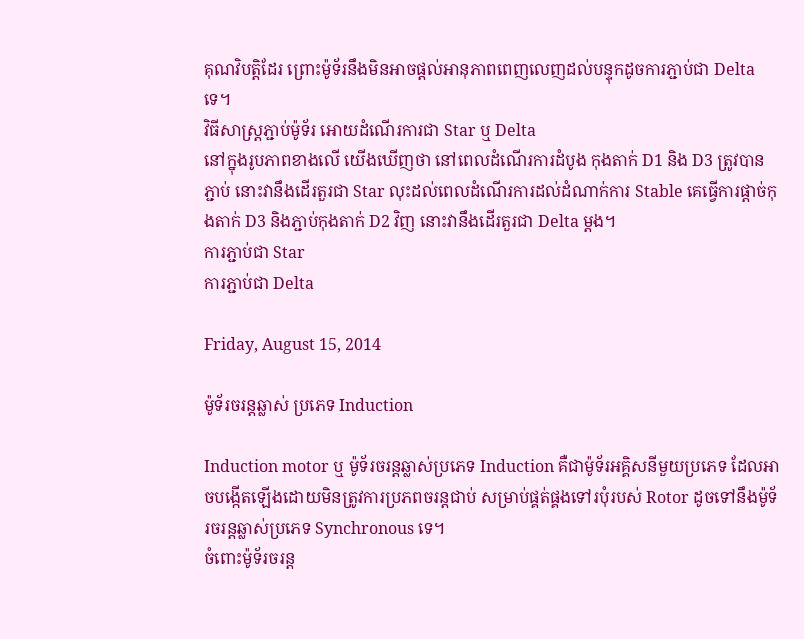គុណវិបត្តិដែរ ព្រោះម៉ូទ័រនឹងមិនអាចផ្តល់អានុភាពពេញលេញដល់បន្ទុកដូចការភ្ជាប់ជា Delta ទេ។
វិធីសាស្ត្រភ្ជាប់ម៉ូទ័រ អោយដំណើរការជា Star ឬ Delta
នៅក្នុងរូបភាពខាងលើ យើងឃើញថា នៅពេលដំណើរការដំបូង កុងតាក់ D1 និង D3 ត្រូវបានភ្ជាប់ នោះវានឹងដើរតួរជា Star លុះដល់ពេលដំណើរការដល់ដំណាក់ការ Stable គេធ្វើការផ្តាច់កុងតាក់ D3 និងភ្ជាប់កុងតាក់ D2 វិញ នោះវានឹងដើរតួរជា Delta ម្តង។
ការភ្ជាប់ជា Star
ការភ្ជាប់ជា Delta

Friday, August 15, 2014

ម៉ូទ័រចរន្តឆ្លាស់ ប្រភេទ Induction

Induction motor ឬ ម៉ូទ័រចរន្តឆ្លាស់ប្រភេទ Induction គឺជាម៉ូទ័រអគ្គិសនីមួយប្រភេទ ដែលអាចបង្កើតឡើងដោយមិនត្រូវការប្រភពចរន្តជាប់ សម្រាប់ផ្គត់ផ្គងទៅរបុំរបស់ Rotor ដូចទៅនឹងម៉ូទ័រចរន្តឆ្លាស់ប្រភេទ Synchronous ទេ។
ចំពោះម៉ូទ័រចរន្ត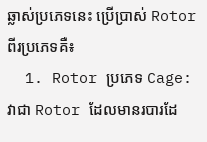ឆ្លាស់ប្រភេទនេះ ប្រើប្រាស់ Rotor ពីរប្រភេទគឺ៖
  1. Rotor ប្រភេទ Cage: វាជា Rotor ដែលមានរបារដែ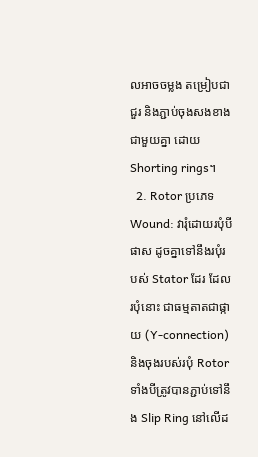លអាចចម្លង តម្រៀបជាជួរ និងភ្ជាប់ចុងសងខាងជាមួយគ្នា ដោយ Shorting rings។
  2. Rotor ប្រភេទ Wound: វារុំដោយរបុំបីផាស ដូចគ្នាទៅនឹងរបុំរបស់ Stator ដែរ ដែលរបុំនោះ ជាធម្មតាតជាផ្កាយ (Y-connection) និងចុងរបស់របុំ Rotor ទាំងបីត្រូវបានភ្ជាប់ទៅនឹង Slip Ring នៅលើដ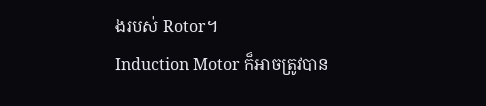ងរបស់ Rotor។
Induction Motor ក៏អាចត្រូវបាន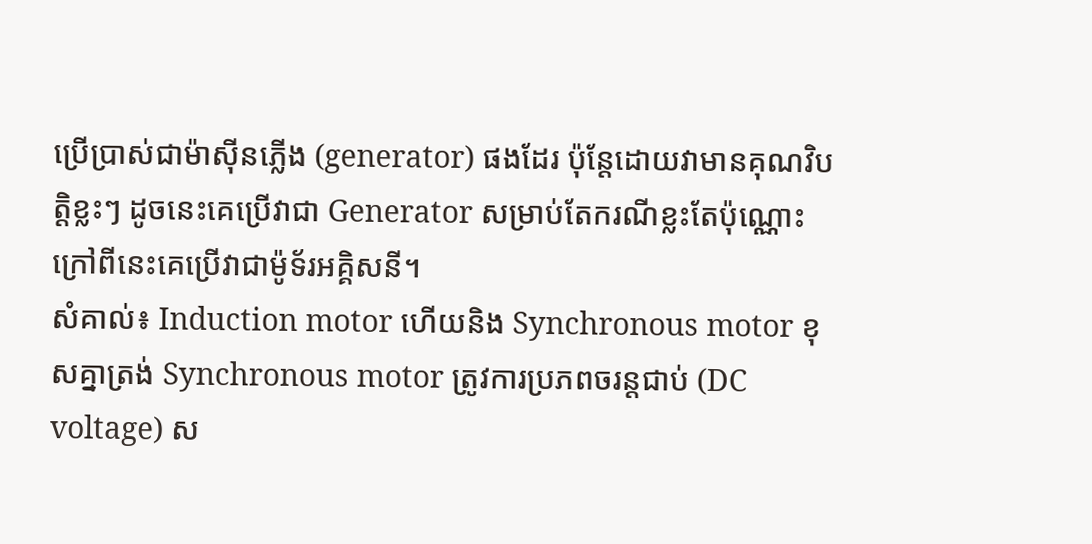ប្រើប្រាស់ជាម៉ាស៊ីនភ្លើង (generator) ផងដែរ ប៉ុន្តែដោយវាមានគុណវិបត្តិខ្លះៗ ដូចនេះគេប្រើវាជា Generator សម្រាប់តែករណីខ្លះតែប៉ុណ្ណោះ ក្រៅពីនេះគេប្រើវាជាម៉ូទ័រអគ្គិសនី។
សំគាល់៖ Induction motor ហើយនិង Synchronous motor ខុសគ្នាត្រង់ Synchronous motor ត្រូវការប្រភពចរន្តជាប់ (DC voltage) ស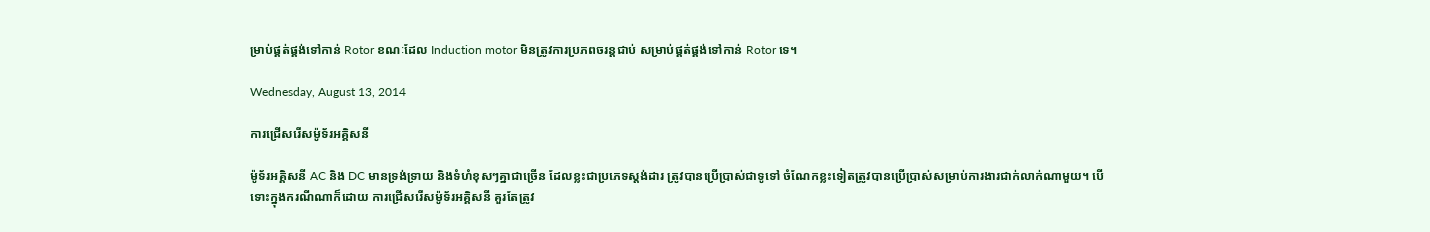ម្រាប់ផ្គត់ផ្គង់ទៅកាន់ Rotor ខណៈដែល Induction motor មិនត្រូវការប្រភពចរន្តជាប់ សម្រាប់ផ្គត់ផ្គង់ទៅកាន់ Rotor ទេ។

Wednesday, August 13, 2014

ការជ្រើសរើសម៉ូទ័រអគ្គិសនី

ម៉ូទ័រអគ្គិសនី AC និង DC មានទ្រង់ទ្រាយ និងទំហំខុសៗគ្នាជាច្រើន ដែលខ្លះជាប្រភេទស្តង់ដារ ត្រូវបានប្រើប្រាស់ជាទូទៅ ចំណែកខ្លះទៀតត្រូវបានប្រើប្រាស់សម្រាប់ការងារជាក់លាក់ណាមួយ។ បើទោះក្នុងករណីណាក៏ដោយ ការជ្រើសរើសម៉ូទ័រអគ្គិសនី គួរតែត្រូវ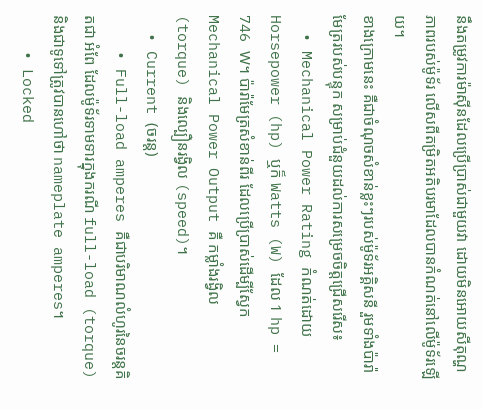នឹងតម្រូវការម៉ាស៊ីនដែលប្រើប្រាស់ជាមួយវា ដោយមិនអោយសីតុណ្ហភាពរបស់ម៉ូទ័រ លើសពីតម្រិតអតិបរមាដែលបានកំណត់នៅលើម៉ូទ័រឡើយ។
ខាងក្រោមនេះ គឺជាចំណុចសំខាន់ខ្លះៗរបស់ម៉ូទ័រអគ្គិសនី រួមទាំងប៉ារ៉ាមែត្ររបស់បន្ទុក សម្រាប់ជំនួយដល់ការសម្រេចចិត្តជ្រើសរើស៖
  • Mechanical Power Rating កំណត់ដោយ Horsepower (hp) ឬក៏ Watts (W) ដែល 1 hp = 746 W។ ប៉ារ៉ាមែត្រសំខាន់ពីរ ដែលប្រើប្រាស់ដើម្បីស្វែក Mechanical Power Output គឺ កម្លាំងរង្វិល (torque) និងល្បឿនរង្វិល (speed)។
  • Current (ចរន្ត)
    • Full-load amperes គឺជាបរិមាណលំហូរនៃចរន្តគិតជា អំពែ ដែលម៉ូទ័រទាមទារក្នុងករណី full-load (torque) និងជាទូទៅត្រូវបានហៅថា nameplate amperes។
    • Locked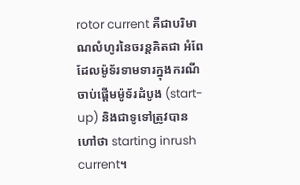rotor current គឺជាបរិមាណលំហូរនៃចរន្តគិតជា អំពែ ដែលម៉ូទ័រទាមទារក្នុងករណីចាប់ផ្តើមម៉ូទ័រដំបូង (start-up) និងជាទូទៅត្រូវបានហៅថា starting inrush current។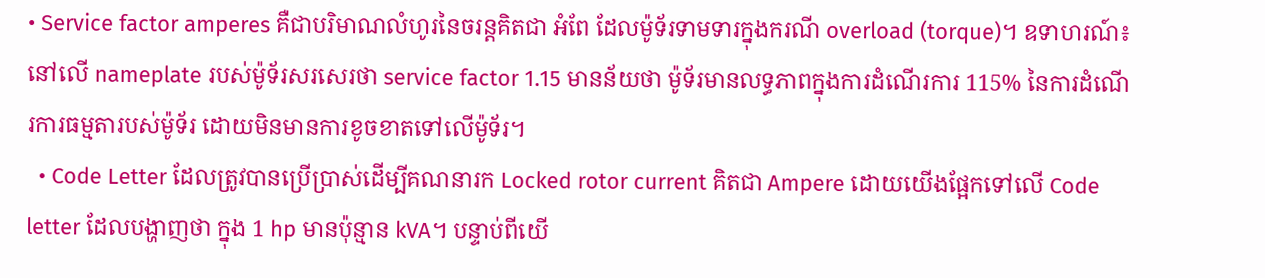• Service factor amperes គឺជាបរិមាណលំហូរនៃចរន្តគិតជា អំពែ ដែលម៉ូទ័រទាមទារក្នុងករណី overload (torque)។ ឧទាហរណ៍៖ នៅលើ nameplate របស់ម៉ូទ័រសរសេរថា service factor 1.15 មានន័យថា ម៉ូទ័រមានលទ្ធភាពក្នុងការដំណើរការ 115% នៃការដំណើរការធម្មតារបស់ម៉ូទ័រ ដោយមិនមានការខូចខាតទៅលើម៉ូទ័រ។
  • Code Letter ដែលត្រូវបានប្រើប្រាស់ដើម្បីគណនារក Locked rotor current គិតជា Ampere ដោយយើងផ្អែកទៅលើ Code letter ដែលបង្ហាញថា ក្នុង 1 hp មានប៉ុន្មាន kVA។ បន្ទាប់ពីយើ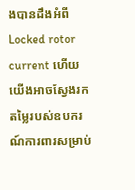ងបានដឹងអំពី Locked rotor current ហើយ យើងអាចស្វែងរកតម្លៃរបស់ឧបករណ៍ការពារសម្រាប់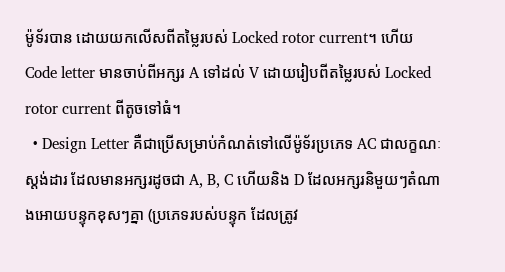ម៉ូទ័របាន ដោយយកលើសពីតម្លៃរបស់ Locked rotor current។ ហើយ Code letter មានចាប់ពីអក្សរ A ទៅដល់ V ដោយរៀបពីតម្លៃរបស់ Locked rotor current ពីតូចទៅធំ។
  • Design Letter គឺជាប្រើសម្រាប់កំណត់ទៅលើម៉ូទ័រប្រភេទ AC ជាលក្ខណៈស្តង់ដារ ដែលមានអក្សរដូចជា A, B, C ហើយនិង D ដែលអក្សរនិមួយៗតំណាងអោយបន្ទុកខុសៗគ្នា (ប្រភេទរបស់បន្ទុក ដែលត្រូវ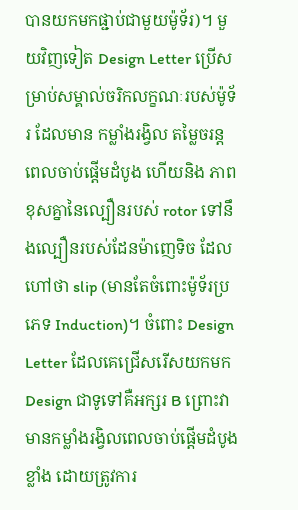បានយកមកផ្ជាប់ជាមួយម៉ូទ័រ)។ មួយវិញទៀត Design Letter ប្រើសម្រាប់សម្គាល់ចរិកលក្ខណៈរបស់ម៉ូទ័រ ដែលមាន កម្លាំងរង្វិល តម្លៃចរន្តពេលចាប់ផ្តើមដំបូង ហើយនិង ភាពខុសគ្នានៃល្បឿនរបស់ rotor ទៅនឹងល្បឿនរបស់ដែនម៉ាញេទិច ដែលហៅថា slip (មានតែចំពោះម៉ូទ័រប្រភេទ Induction)។ ចំពោះ Design Letter ដែលគេជ្រើសរើសយកមក Design ជាទូទៅគឺអក្សរ B ព្រោះវាមានកម្លាំងរង្វិលពេលចាប់ផ្តើមដំបូងខ្លាំង ដោយត្រូវការ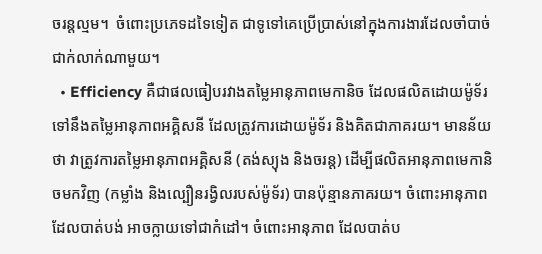ចរន្តល្មម។  ចំពោះប្រភេទដទៃទៀត ជាទូទៅគេប្រើប្រាស់នៅក្នុងការងារដែលចាំបាច់ជាក់លាក់ណាមួយ។
  • Efficiency គឺជាផលធៀបរវាងតម្លៃអានុភាពមេកានិច ដែលផលិតដោយម៉ូទ័រ ទៅនឹងតម្លៃអានុភាពអគ្គិសនី ដែលត្រូវការដោយម៉ូទ័រ និងគិតជាភាគរយ។ មានន័យថា វាត្រូវការតម្លៃអានុភាពអគ្គិសនី (តង់ស្យុង និងចរន្ត) ដើម្បីផលិតអានុភាពមេកានិចមកវិញ (កម្លាំង និងល្បឿនរង្វិលរបស់ម៉ូទ័រ) បានប៉ុន្មានភាគរយ។ ចំពោះអានុភាពដែលបាត់បង់ អាចក្លាយទៅជាកំដៅ។ ចំពោះអានុភាព ដែលបាត់ប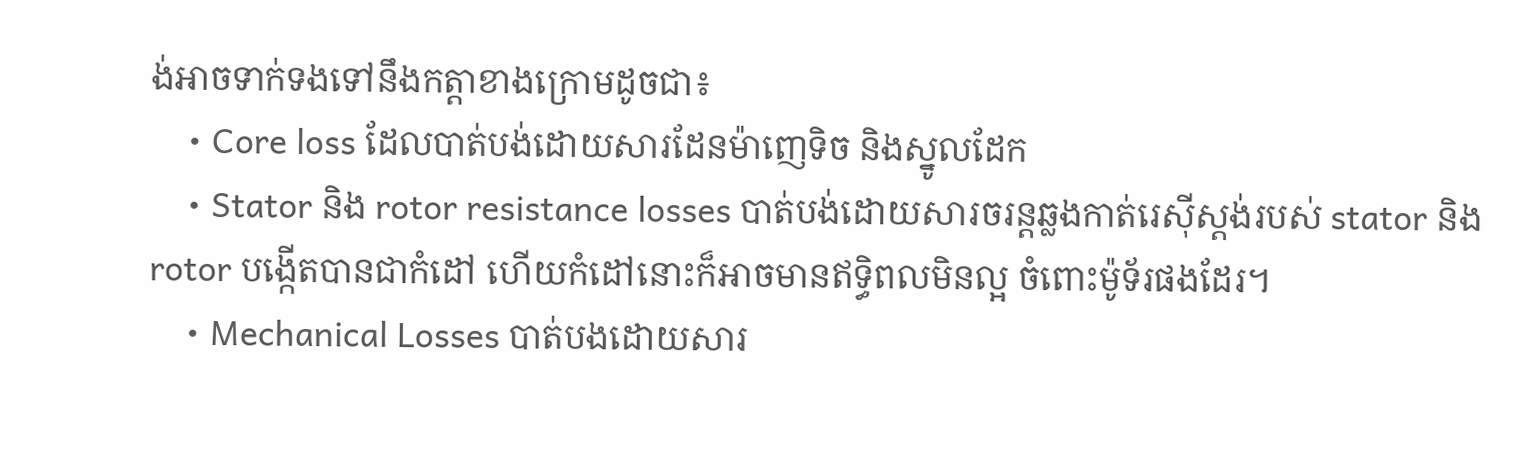ង់អាចទាក់ទងទៅនឹងកត្តាខាងក្រោមដូចជា៖
    • Core loss ដែលបាត់បង់ដោយសារដែនម៉ាញេទិច និងស្នូលដែក
    • Stator និង rotor resistance losses បាត់បង់ដោយសារចរន្តឆ្លងកាត់រេស៊ីស្តង់របស់ stator និង rotor បង្កើតបានជាកំដៅ ហើយកំដៅនោះក៏អាចមានឥទ្ធិពលមិនល្អ ចំពោះម៉ូទ័រផងដែរ។
    • Mechanical Losses បាត់បងដោយសារ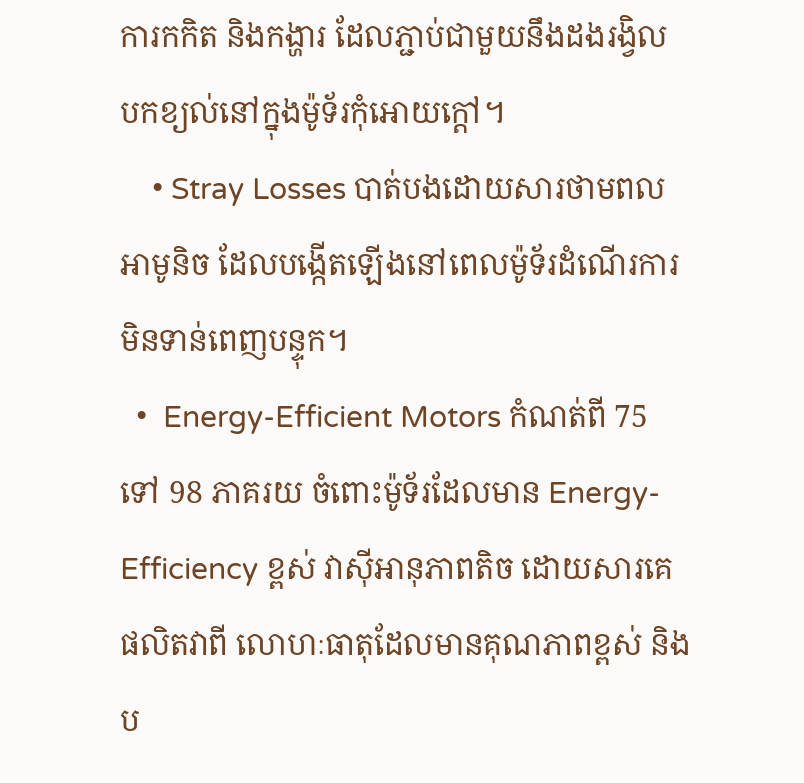ការកកិត និងកង្ហារ ដែលភ្ជាប់ជាមួយនឹងដងរង្វិល បកខ្យល់នៅក្នុងម៉ូទ័រកុំអោយក្តៅ។
    • Stray Losses បាត់បងដោយសារថាមពលអាមូនិច ដែលបង្កើតឡើងនៅពេលម៉ូទ័រដំណើរការមិនទាន់ពេញបន្ទុក។
  •  Energy-Efficient Motors កំណត់ពី 75 ទៅ 98 ភាគរយ ចំពោះម៉ូទ័រដែលមាន Energy-Efficiency ខ្ពស់ វាស៊ីអានុភាពតិច ដោយសារគេផលិតវាពី លោហៈធាតុដែលមានគុណភាពខ្ពស់ និងប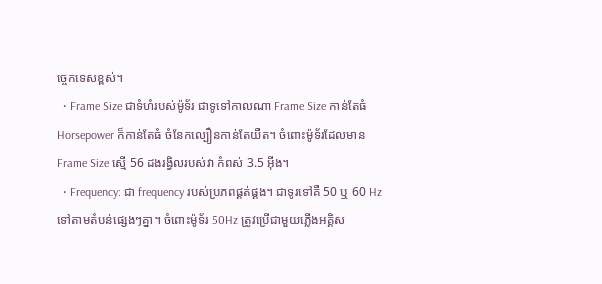ច្ចេកទេសខ្ពស់។
  • Frame Size ជាទំហំរបស់ម៉ូទ័រ ជាទូទៅកាលណា Frame Size កាន់តែធំ Horsepower ក៏កាន់តែធំ ចំនែកល្បឿនកាន់តែយឺត។ ចំពោះម៉ូទ័រដែលមាន Frame Size ស្មើ 56 ដងរង្វិលរបស់វា កំពស់ 3.5 អ៊ីង។
  • Frequency: ជា frequency របស់ប្រភពផ្គត់ផ្គង។ ជាទូរទៅគឺ 50 ឬ 60 Hz ទៅតាមតំបន់ផ្សេងៗគ្នា។ ចំពោះម៉ូទ័រ 50Hz ត្រូវប្រើជាមួយភ្លើងអគ្គិស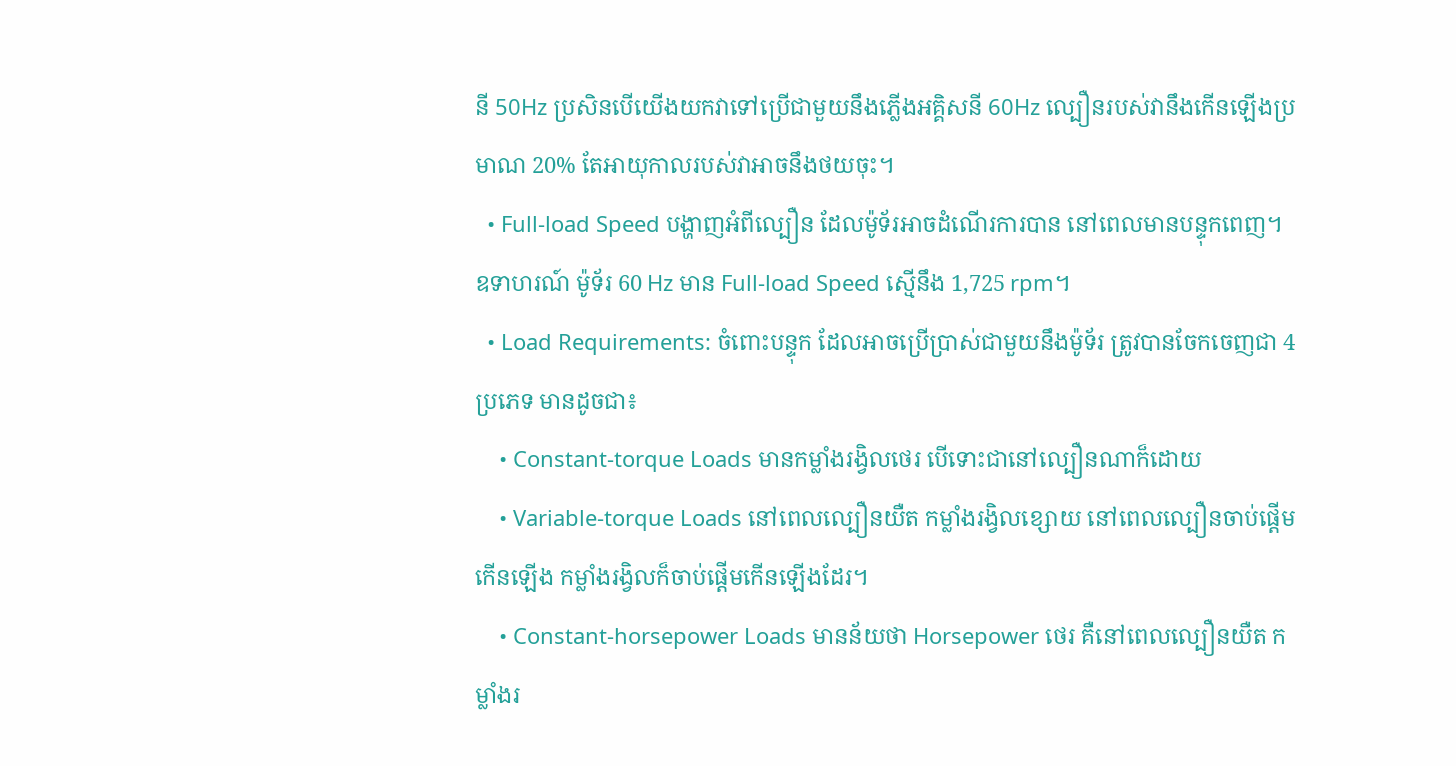នី 50Hz ប្រសិនបើយើងយកវាទៅប្រើជាមួយនឹងភ្លើងអគ្គិសនី 60Hz ល្បឿនរបស់វានឹងកើនឡើងប្រមាណ 20% តែអាយុកាលរបស់វាអាចនឹងថយចុះ។
  • Full-load Speed បង្ហាញអំពីល្បឿន ដែលម៉ូទ័រអាចដំណើរការបាន នៅពេលមានបន្ទុកពេញ។ ឧទាហរណ៍ ម៉ូទ័រ 60 Hz មាន Full-load Speed ស្មើនឹង 1,725 rpm។
  • Load Requirements: ចំពោះបន្ទុក ដែលអាចប្រើប្រាស់ជាមួយនឹងម៉ូទ័រ ត្រូវបានចែកចេញជា 4 ប្រភេទ មានដូចជា៖
    • Constant-torque Loads មានកម្លាំងរង្វិលថេរ បើទោះជានៅល្បឿនណាក៏ដោយ
    • Variable-torque Loads នៅពេលល្បឿនយឺត កម្លាំងរង្វិលខ្សោយ នៅពេលល្បឿនចាប់ផ្តើមកើនឡើង កម្លាំងរង្វិលក៏ចាប់ផ្តើមកើនឡើងដែរ។
    • Constant-horsepower Loads មានន័យថា Horsepower ថេរ គឺនៅពេលល្បឿនយឺត កម្លាំងរ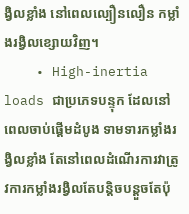ង្វិលខ្លាំង នៅពេលល្បឿនលឿន កម្លាំងរង្វិលខ្សោយវិញ។
    • High-inertia loads ជាប្រភេទបន្ទុក ដែលនៅពេលចាប់ផ្តើមដំបូង ទាមទារកម្លាំងរង្វិលខ្លាំង តែនៅពេលដំណើរការវាត្រូវការកម្លាំងរង្វិលតែបន្តិចបន្តួចតែប៉ុ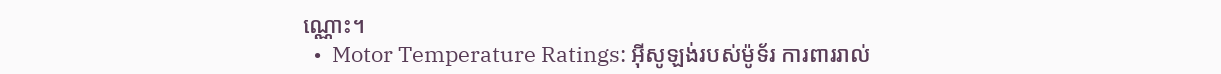ណ្ណោះ។
  •  Motor Temperature Ratings: អ៊ីសូឡង់របស់ម៉ូទ័រ ការពាររាល់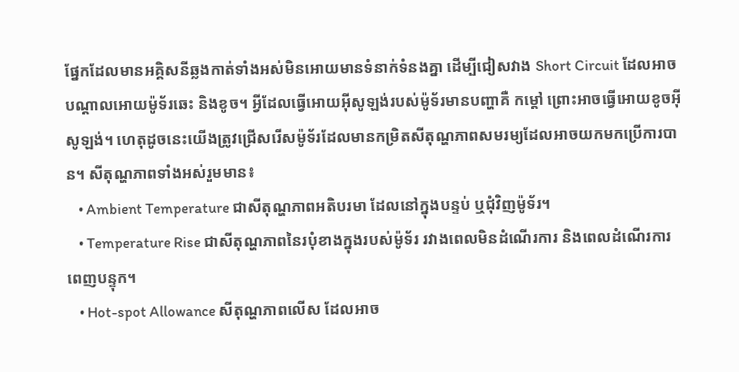ផ្នែកដែលមានអគ្គិសនីឆ្លងកាត់ទាំងអស់មិនអោយមានទំនាក់ទំនងគ្នា ដើម្បីជៀសវាង Short Circuit ដែលអាចបណ្តាលអោយម៉ូទ័រឆេះ និងខូច។ អ្វីដែលធ្វើអោយអ៊ីសូឡង់របស់ម៉ូទ័រមានបញ្ហាគឺ កម្តៅ ព្រោះអាចធ្វើអោយខូចអ៊ីសូឡង់។ ហេតុដូចនេះយើងត្រូវជ្រើសរើសម៉ូទ័រដែលមានកម្រិតសីតុណ្ហភាពសមរម្យដែលអាចយកមកប្រើការបាន។ សីតុណ្ហភាពទាំងអស់រួមមាន៖
    • Ambient Temperature ជាសីតុណ្ហភាពអតិបរមា ដែលនៅក្នុងបន្ទប់ ឬជុំវិញម៉ូទ័រ។
    • Temperature Rise ជាសីតុណ្ហភាពនៃរបុំខាងក្នុងរបស់ម៉ូទ័រ រវាងពេលមិនដំណើរការ និងពេលដំណើរការពេញបន្ទុក។
    • Hot-spot Allowance សីតុណ្ហភាពលើស ដែលអាច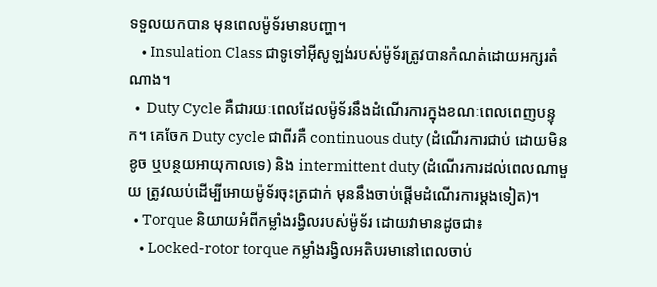ទទួលយកបាន មុនពេលម៉ូទ័រមានបញ្ហា។
    • Insulation Class ជាទូទៅអ៊ីសូឡង់របស់ម៉ូទ័រត្រូវបានកំណត់ដោយអក្សរតំណាង។
  •  Duty Cycle គឺជារយៈពេលដែលម៉ូទ័រនឹងដំណើរការក្នុងខណៈពេលពេញបន្ទុក។ គេចែក Duty cycle ជាពីរគឺ continuous duty (ដំណើរការជាប់ ដោយមិនខូច ឬបន្ថយអាយុកាលទេ) និង intermittent duty (ដំណើរការដល់ពេលណាមួយ ត្រូវឈប់ដើម្បីអោយម៉ូទ័រចុះត្រជាក់ មុននឹងចាប់ផ្តើមដំណើរការម្តងទៀត)។
  • Torque និយាយអំពីកម្លាំងរង្វិលរបស់ម៉ូទ័រ ដោយវាមានដូចជា៖
    • Locked-rotor torque កម្លាំងរង្វិលអតិបរមានៅពេលចាប់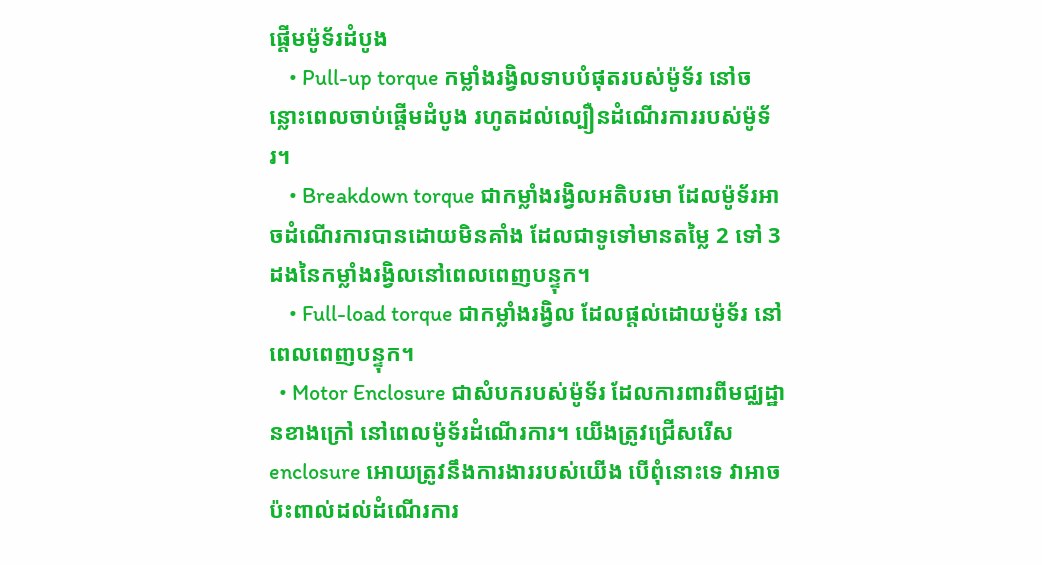ផ្តើមម៉ូទ័រដំបូង
    • Pull-up torque កម្លាំងរង្វិលទាបបំផុតរបស់ម៉ូទ័រ នៅចន្លោះពេលចាប់ផ្តើមដំបូង រហូតដល់ល្បឿនដំណើរការរបស់ម៉ូទ័រ។
    • Breakdown torque ជាកម្លាំងរង្វិលអតិបរមា ដែលម៉ូទ័រអាចដំណើរការបានដោយមិនគាំង ដែលជាទូទៅមានតម្លៃ 2 ទៅ 3 ដងនៃកម្លាំងរង្វិលនៅពេលពេញបន្ទុក។
    • Full-load torque ជាកម្លាំងរង្វិល ដែលផ្តល់ដោយម៉ូទ័រ នៅពេលពេញបន្ទុក។
  • Motor Enclosure ជាសំបករបស់ម៉ូទ័រ ដែលការពារពីមជ្ឈដ្ឋានខាងក្រៅ នៅពេលម៉ូទ័រដំណើរការ។ យើងត្រូវជ្រើសរើស enclosure អោយត្រូវនឹងការងាររបស់យើង បើពុំនោះទេ វាអាចប៉ះពាល់ដល់ដំណើរការ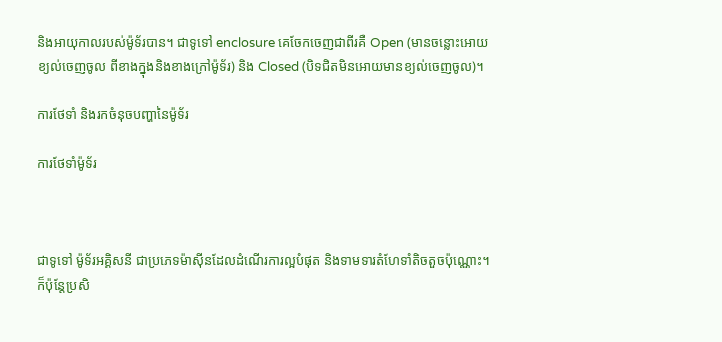និងអាយុកាលរបស់ម៉ូទ័របាន។ ជាទូទៅ enclosure គេចែកចេញជាពីរគឺ Open (មានចន្លោះអោយខ្យល់ចេញចូល ពីខាងក្នុងនិងខាងក្រៅម៉ូទ័រ) និង Closed (បិទជិតមិនអោយមានខ្យល់ចេញចូល)។

ការថែទាំ និងរកចំនុចបញ្ហានៃម៉ូទ័រ

ការថែទាំម៉ូទ័រ



ជាទូទៅ ម៉ូទ័រអគ្គិសនី ជាប្រភេទម៉ាស៊ីនដែលដំណើរការល្អបំផុត និងទាមទារតំហែទាំតិចតួចប៉ុណ្ណោះ។ ក៏ប៉ុន្តែប្រសិ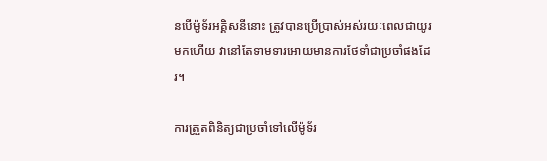នបើម៉ូទ័រអគ្គិសនីនោះ ត្រូវបានប្រើប្រាស់អស់រយៈពេលជាយូរមកហើយ វានៅតែទាមទារអោយមានការថែទាំជាប្រចាំផងដែរ។

ការត្រួតពិនិត្យជាប្រចាំទៅលើម៉ូទ័រ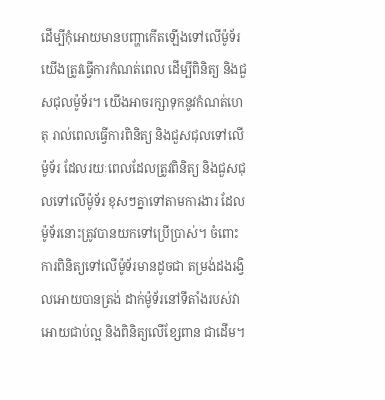ដើម្បីកុំអោយមានបញ្ហាកើតឡើងទៅលើម៉ូទ័រ យើងត្រូវធ្វើការកំណត់ពេល ដើម្បីពិនិត្យ និងជួសជុលម៉ូទ័រ។ យើងអាចរក្សាទុកនូវកំណត់ហេតុ រាល់ពេលធ្វើការពិនិត្យ និងជួសជុលទៅលើម៉ូទ័រ ដែលរយៈពេលដែលត្រូវពិនិត្យ និងជួសជុលទៅលើម៉ូទ័រ ខុសៗគ្នាទៅតាមការងារ ដែលម៉ូទ័រនោះត្រូវបានយកទៅប្រើប្រាស់។ ចំពោះការពិនិត្យទៅលើម៉ូទ័រមានដូចជា តម្រង់ដងរង្វិលអោយបានត្រង់ ដាក់ម៉ូទ័រនៅទីតាំងរបស់វាអោយជាប់ល្អ និងពិនិត្យលើខ្សែពាន ជាដើម។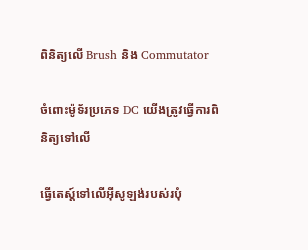ពិនិត្យលើ Brush និង Commutator

ចំពោះម៉ូទ័រប្រភេទ DC យើងត្រូវធ្វើការពិនិត្យទៅលើ

ធ្វើតេស្ត៍ទៅលើអ៊ីសូឡង់របស់របុំ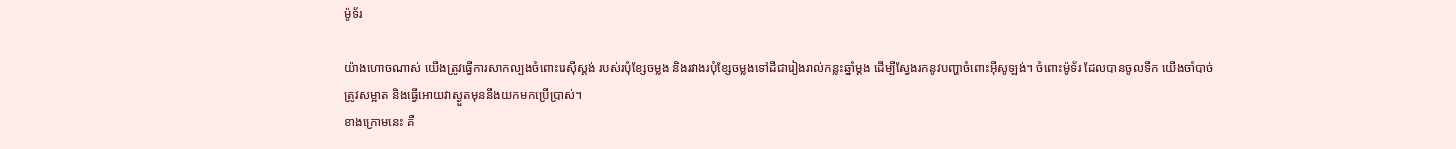ម៉ូទ័រ

យ៉ាងហោចណាស់ យើងត្រូវធ្វើការសាកល្បងចំពោះរេស៊ីស្តង់ របស់របុំខ្សែចម្លង និងរវាងរបុំខ្សែចម្លងទៅដីជារៀងរាល់កន្លះឆ្នាំម្តង ដើម្បីស្វែងរកនូវបញ្ហាចំពោះអ៊ីសូឡង់។ ចំពោះម៉ូទ័រ ដែលបានចូលទឹក យើងចាំបាច់ត្រូវសម្អាត និងធ្វើអោយវាស្ងួតមុននឹងយកមកប្រើប្រាស់។
ខាងក្រោមនេះ គឺ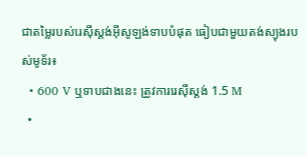ជាតម្លៃរបស់រេស៊ីស្តង់អ៊ីសូឡង់ទាបបំផុត ធៀបជាមួយតង់ស្យុងរបស់មូទ័រ៖
  • 600 V ឬទាបជាងនេះ ត្រូវការរេស៊ីស្តង់ 1.5 M
  •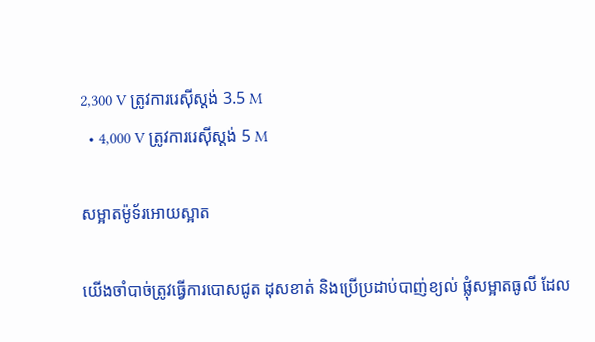2,300 V ត្រូវការរេស៊ីស្តង់ 3.5 M
  • 4,000 V ត្រូវការរេស៊ីស្តង់ 5 M

សម្អាតម៉ូទ័រអោយស្អាត

យើងចាំបាច់ត្រូវធ្វើការបោសជូត ដុសខាត់ និងប្រើប្រដាប់បាញ់ខ្យល់ ផ្លុំសម្អាតធូលី ដែល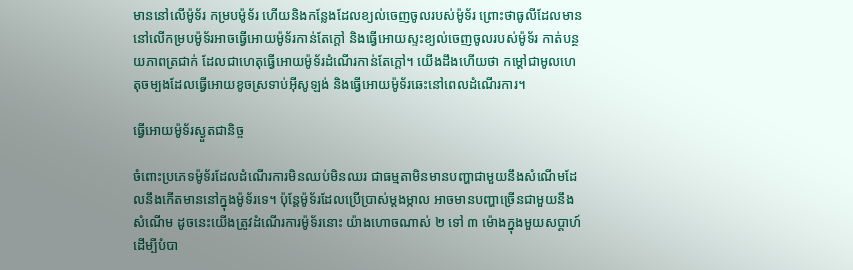មាននៅលើម៉ូទ័រ កម្របម៉ូទ័រ ហើយនិងកន្លែងដែលខ្យល់ចេញចូលរបស់ម៉ូទ័រ ព្រោះថាធូលីដែលមាននៅលើកម្របម៉ូទ័រអាចធ្វើអោយម៉ូទ័រកាន់តែក្តៅ និងធ្វើអោយស្ទះខ្យល់ចេញចូលរបស់ម៉ូទ័រ កាត់បន្ថយភាពត្រជាក់ ដែលជាហេតុធ្វើអោយម៉ូទ័រដំណើរកាន់តែក្តៅ។ យើងដឹងហើយថា កម្តៅជាមូលហេតុចម្បងដែលធ្វើអោយខូចស្រទាប់អ៊ីសូឡង់ និងធ្វើអោយម៉ូទ័រឆេះនៅពេលដំណើរការ។

ធ្វើអោយម៉ូទ័រស្ងួតជានិច្ច

ចំពោះប្រភេទម៉ូទ័រដែលដំណើរការមិនឈប់មិនឈរ ជាធម្មតាមិនមានបញ្ហាជាមួយនឹងសំណើមដែលនឹងកើតមាននៅក្នុងម៉ូទ័រទេ។ ប៉ុន្តែម៉ូទ័រដែលប្រើប្រាស់ម្តងម្កាល អាចមានបញ្ហាច្រើនជាមួយនឹងសំណើម ដូចនេះយើងត្រូវដំណើរការម៉ូទ័រនោះ យ៉ាងហោចណាស់ ២ ទៅ ៣ ម៉ោងក្នុងមួយសប្តាហ៍ ដើម្បីបំបា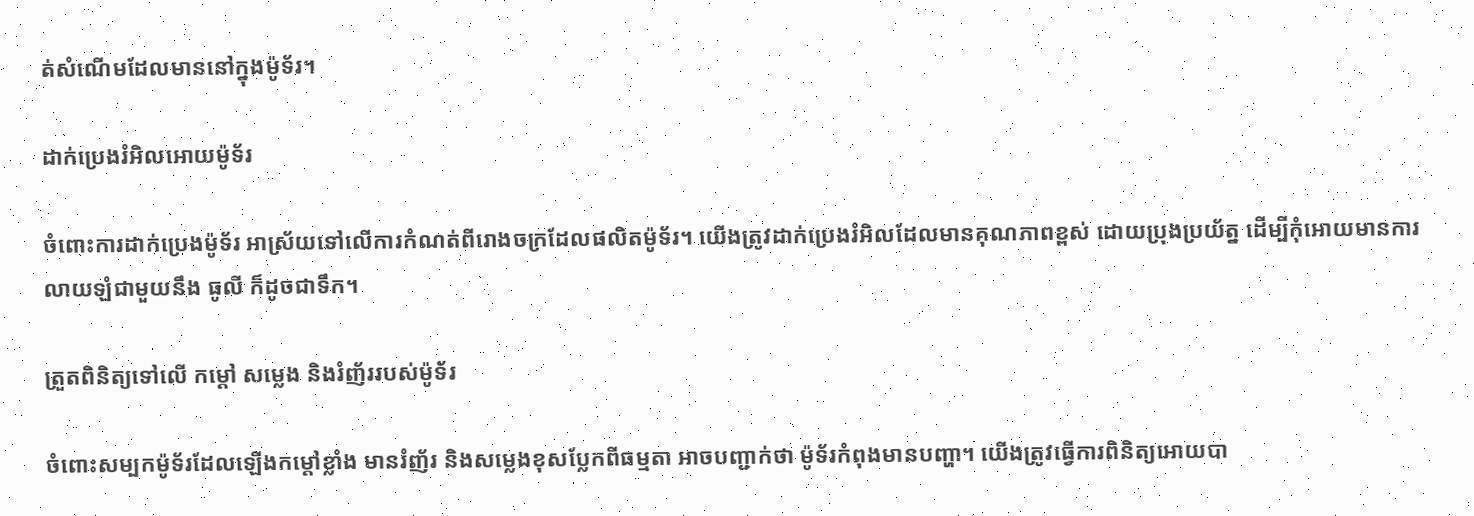ត់សំណើមដែលមាននៅក្នុងម៉ូទ័រ។

ដាក់ប្រេងរំអិលអោយម៉ូទ័រ

ចំពោះការដាក់ប្រេងម៉ូទ័រ អាស្រ័យទៅលើការកំណត់ពីរោងចក្រដែលផលិតម៉ូទ័រ។ យើងត្រូវដាក់ប្រេងរំអិលដែលមានគុណភាពខ្ពស់ ដោយប្រុងប្រយ័ត្ន ដើម្បីកុំអោយមានការលាយឡំជាមួយនឹង ធូលី ក៏ដូចជាទឹក។

ត្រួតពិនិត្យទៅលើ កម្តៅ សម្លេង និងរំញ័ររបស់ម៉ូទ័រ

ចំពោះសម្បកម៉ូទ័រដែលឡើងកម្តៅខ្លាំង មានរំញ័រ និងសម្លេងខុសប្លែកពីធម្មតា អាចបញ្ជាក់ថា ម៉ូទ័រកំពុងមានបញ្ហា។ យើងត្រូវធ្វើការពិនិត្យអោយបា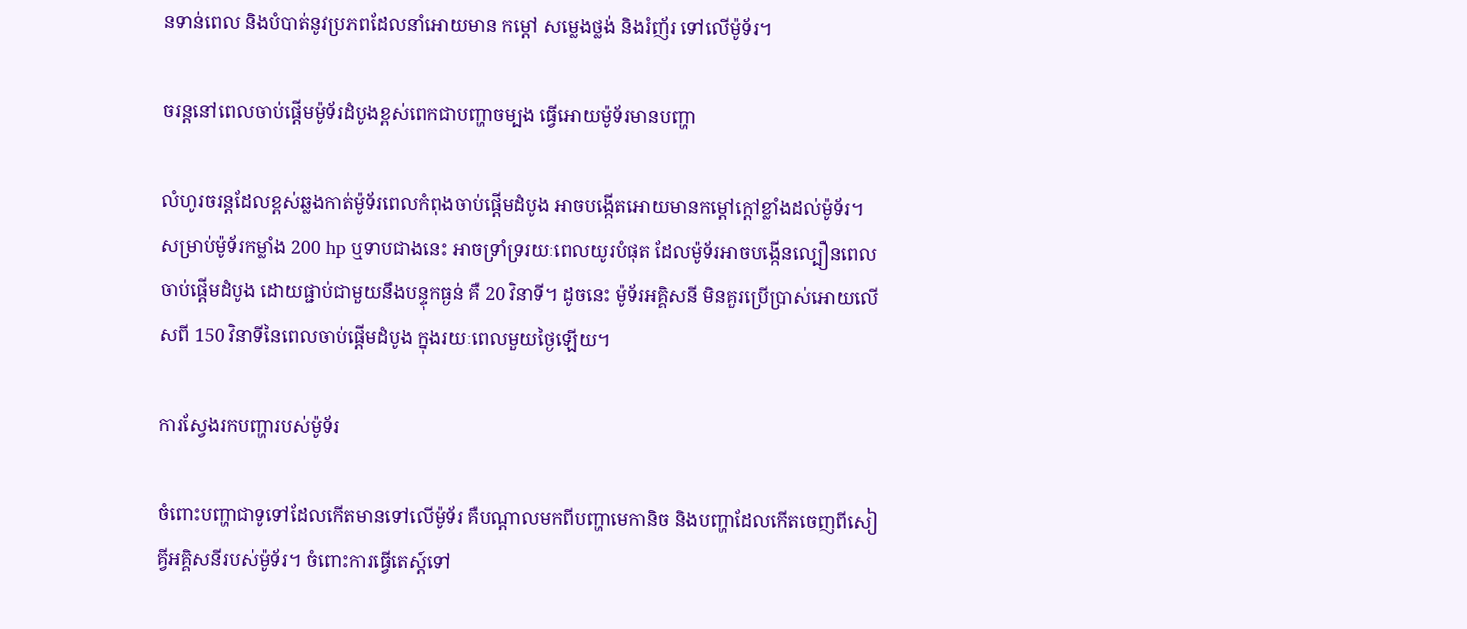នទាន់ពេល និងបំបាត់នូវប្រភពដែលនាំអោយមាន កម្តៅ សម្លេងថ្លង់ និងរំញ័រ ទៅលើម៉ូទ័រ។

ចរន្តនៅពេលចាប់ផ្តើមម៉ូទ័រដំបូងខ្ពស់ពេកជាបញ្ហាចម្បង ធ្វើអោយម៉ូទ័រមានបញ្ហា

លំហូរចរន្តដែលខ្ពស់ឆ្លងកាត់ម៉ូទ័រពេលកំពុងចាប់ផ្តើមដំបូង អាចបង្កើតអោយមានកម្តៅក្តៅខ្លាំងដល់ម៉ូទ័រ។ សម្រាប់ម៉ូទ័រកម្លាំង 200 hp ឬទាបជាងនេះ អាចទ្រាំទ្ររយៈពេលយូរបំផុត ដែលម៉ូទ័រអាចបង្កើនល្បឿនពេលចាប់ផ្តើមដំបូង ដោយផ្ជាប់ជាមួយនឹងបន្ទុកធ្ងន់ គឺ 20 វិនាទី។ ដូចនេះ ម៉ូទ័រអគ្គិសនី មិនគួរប្រើប្រាស់អោយលើសពី 150 វិនាទីនៃពេលចាប់ផ្តើមដំបូង ក្នុងរយៈពេលមួយថ្ងៃឡើយ។

ការស្វែងរកបញ្ហារបស់ម៉ូទ័រ

ចំពោះបញ្ហាជាទូទៅដែលកើតមានទៅលើម៉ូទ័រ គឺបណ្តាលមកពីបញ្ហាមេកានិច និងបញ្ហាដែលកើតចេញពីសៀគ្វីអគ្គិសនីរបស់ម៉ូទ័រ។ ចំពោះការធ្វើតេស្ត៍ទៅ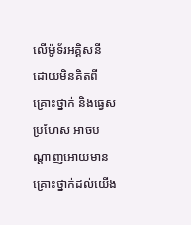លើម៉ូទ័រអគ្គិសនី ដោយមិនគិតពីគ្រោះថ្នាក់ និងធ្វេសប្រហែស អាចបណ្តាញអោយមានគ្រោះថ្នាក់ដល់យើង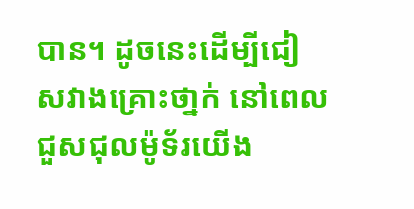បាន។ ដូចនេះដើម្បីជៀសវាងគ្រោះថា្នក់ នៅពេលជួសជុលម៉ូទ័រយើង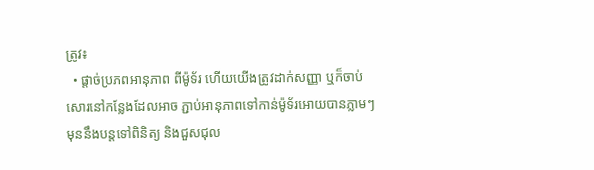ត្រូវ៖
  • ផ្តាច់ប្រភពអានុភាព ពីម៉ូទ័រ ហើយយើងត្រូវដាក់សញ្ញា ឬក៏ចាប់សោរនៅកន្លែងដែលអាច ភ្ជាប់អានុភាពទៅកាន់ម៉ូទ័រអោយបានភ្លាមៗ មុននឹងបន្តទៅពិនិត្យ និងជួសជុល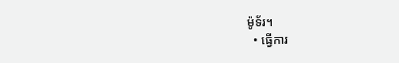ម៉ូទ័រ។
  • ធ្វើការ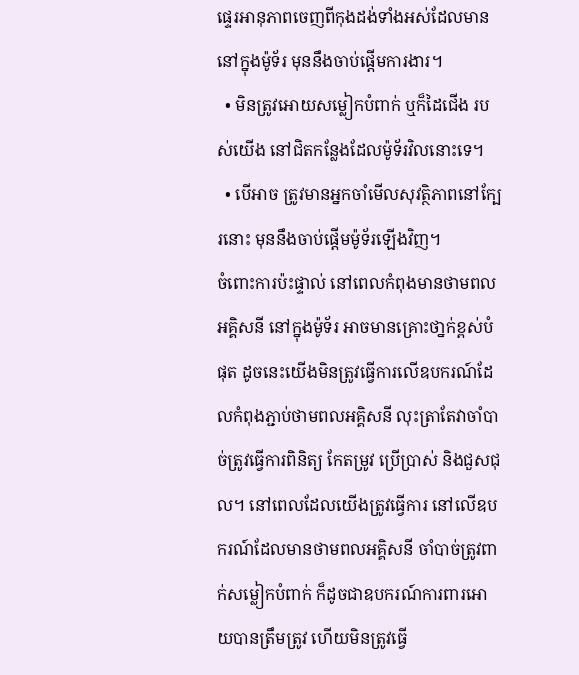ផ្ទេរអានុភាពចេញពីកុងដង់ទាំងអស់ដែលមាននៅក្នុងម៉ូទ័រ មុននឹងចាប់ផ្តើមការងារ។
  • មិនត្រូវអោយសម្លៀកបំពាក់ ឬក៏ដៃជើង របស់យើង នៅជិតកន្លែងដែលម៉ូទ័រវិលនោះទេ។
  • បើអាច ត្រូវមានអ្នកចាំមើលសុវត្ថិភាពនៅក្បែរនោះ មុននឹងចាប់ផ្តើមម៉ូទ័រឡើងវិញ។
ចំពោះការប៉ះផ្ទាល់ នៅពេលកំពុងមានថាមពលអគ្គិសនី នៅក្នុងម៉ូទ័រ អាចមានគ្រោះថា្នក់ខ្ពស់បំផុត ដូចនេះយើងមិនត្រូវធ្វើការលើឧបករណ៍ដែលកំពុងភ្ជាប់ថាមពលអគ្គិសនី លុះត្រាតែវាចាំបាច់ត្រូវធ្វើការពិនិត្យ កែតម្រូវ ប្រើប្រាស់ និងជួសជុល។ នៅពេលដែលយើងត្រូវធ្វើការ នៅលើឧបករណ៍ដែលមានថាមពលអគ្គិសនី ចាំបាច់ត្រូវពាក់សម្លៀកបំពាក់ ក៏ដូចជាឧបករណ៍ការពារអោយបានត្រឹមត្រូវ ហើយមិនត្រូវធ្វើ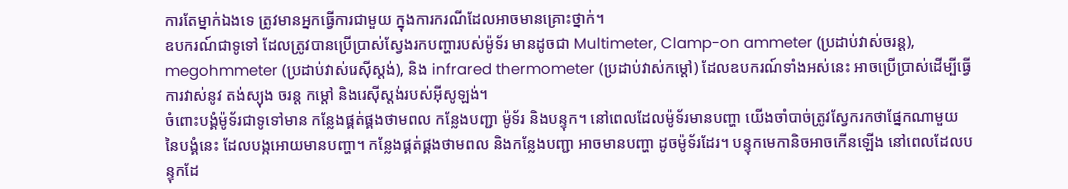ការតែម្នាក់ឯងទេ ត្រូវមានអ្នកធ្វើការជាមួយ ក្នុងការករណីដែលអាចមានគ្រោះថ្នាក់។
ឧបករណ៍ជាទូទៅ ដែលត្រូវបានប្រើប្រាស់ស្វែងរកបញ្ហារបស់ម៉ូទ័រ មានដូចជា Multimeter, Clamp-on ammeter (ប្រដាប់វាស់ចរន្ត), megohmmeter (ប្រដាប់វាស់រេស៊ីស្តង់), និង infrared thermometer (ប្រដាប់វាស់កម្តៅ) ដែលឧបករណ៍ទាំងអស់នេះ អាចប្រើប្រាស់ដើម្បីធ្វើការវាស់នូវ តង់ស្យុង ចរន្ត កម្តៅ និងរេស៊ីស្តង់របស់អ៊ីសូឡង់។
ចំពោះបង្គំម៉ូទ័រជាទូទៅមាន កន្លែងផ្គត់ផ្គងថាមពល កន្លែងបញ្ជា ម៉ូទ័រ និងបន្ទុក។ នៅពេលដែលម៉ូទ័រមានបញ្ហា យើងចាំបាច់ត្រូវស្វែករកថាផ្នែកណាមួយ នៃបង្គំនេះ ដែលបង្កអោយមានបញ្ហា។ កន្លែងផ្គត់ផ្គងថាមពល និងកន្លែងបញ្ជា អាចមានបញ្ហា ដូចម៉ូទ័រដែរ។ បន្ទុកមេកានិចអាចកើនឡើង នៅពេលដែលបន្ទុកដែ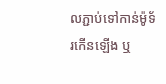លភ្ជាប់ទៅកាន់ម៉ូទ័រកើនឡើង ឬ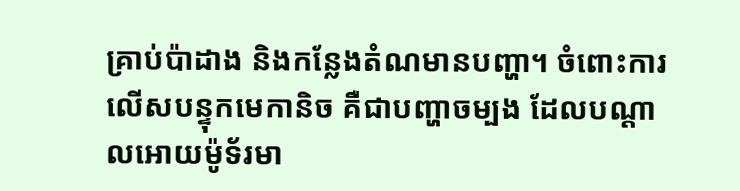គ្រាប់ប៉ាដាង និងកន្លែងតំណមានបញ្ហា។ ចំពោះការលើសបន្ទុកមេកានិច គឺជាបញ្ហាចម្បង ដែលបណ្តាលអោយម៉ូទ័រមា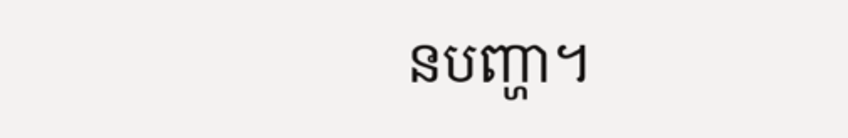នបញ្ហា។